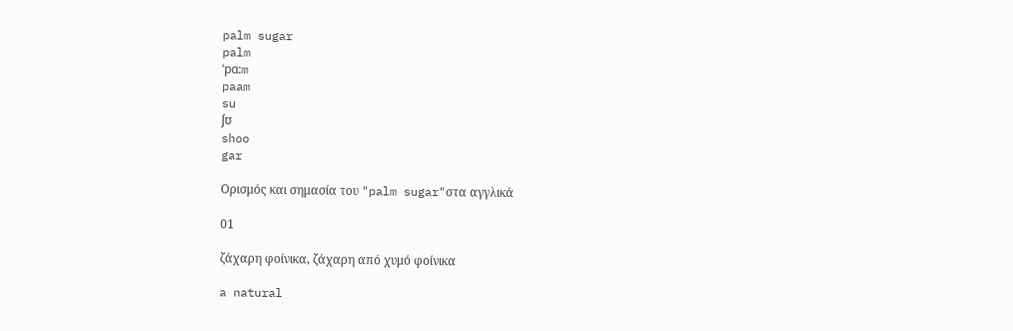palm sugar
palm
ˈpɑ:m
paam
su
ʃʊ
shoo
gar

Ορισμός και σημασία του "palm sugar"στα αγγλικά

01

ζάχαρη φοίνικα, ζάχαρη από χυμό φοίνικα

a natural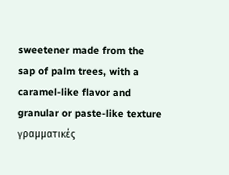sweetener made from the sap of palm trees, with a caramel-like flavor and granular or paste-like texture
γραμματικές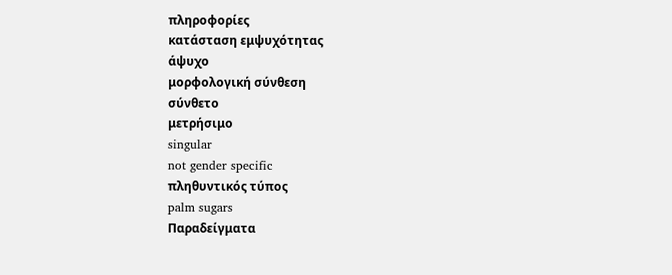πληροφορίες
κατάσταση εμψυχότητας
άψυχο
μορφολογική σύνθεση
σύνθετο
μετρήσιμο
singular
not gender specific
πληθυντικός τύπος
palm sugars
Παραδείγματα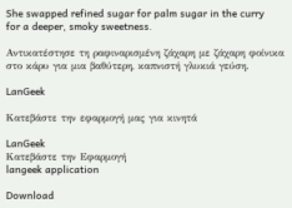She swapped refined sugar for palm sugar in the curry for a deeper, smoky sweetness.

Αντικατέστησε τη ραφιναρισμένη ζάχαρη με ζάχαρη φοίνικα στο κάρυ για μια βαθύτερη, καπνιστή γλυκιά γεύση.

LanGeek

Κατεβάστε την εφαρμογή μας για κινητά

LanGeek
Κατεβάστε την Εφαρμογή
langeek application

Download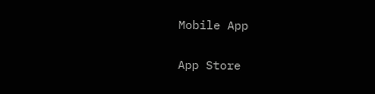Mobile App

App Store